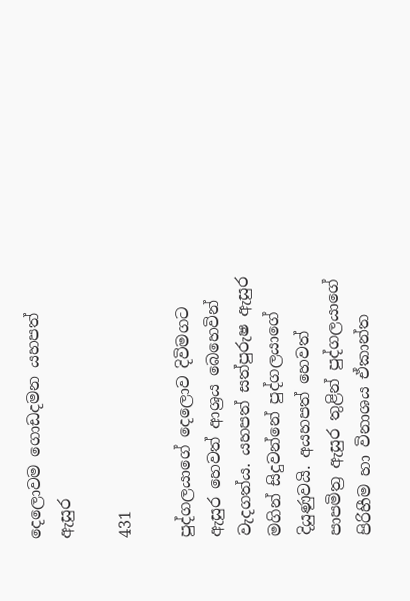දෙලොවම ගොඩදමන යහපත් ඇසුර

431

පුද්ගලයාගේ දෙලොව දිවිමගට ඇසුර හෙවත් ආශ්‍රය බෙහෙවින් වැදගත්ය. යහපත් සත්පුරුෂ ඇසුර මගින් සිදුවන්නේ පුද්ගලයාගේ දියුණුවයි. අයහපත් හෙවත් පාපමිත්‍ර ඇසුර තුළින් පුද්ගලයාගේ පිරිහීම හා විනාශය ඒකාන්ත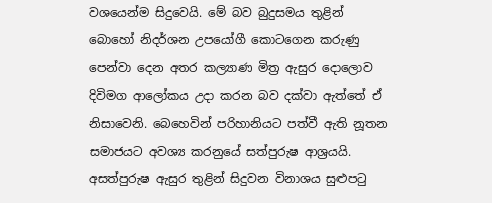වශයෙන්ම සිදුවෙයි. මේ බව බුදුසමය තුළින් බොහෝ නිදර්ශන උපයෝගී කොටගෙන කරුණු පෙන්වා දෙන අතර කල්‍යාණ මිත්‍ර ඇසුර දොලොව දිවිමග ආලෝකය උදා කරන බව දක්වා ඇත්තේ ඒ නිසාවෙනි. බෙහෙවින් පරිහානියට පත්වී ඇති නූතන සමාජයට අවශ්‍ය කරනුයේ සත්පුරුෂ ආශ්‍රයයි. අසත්පුරුෂ ඇසුර තුළින් සිදුවන විනාශය සුළුපටු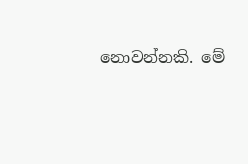නොවන්නකි. මේ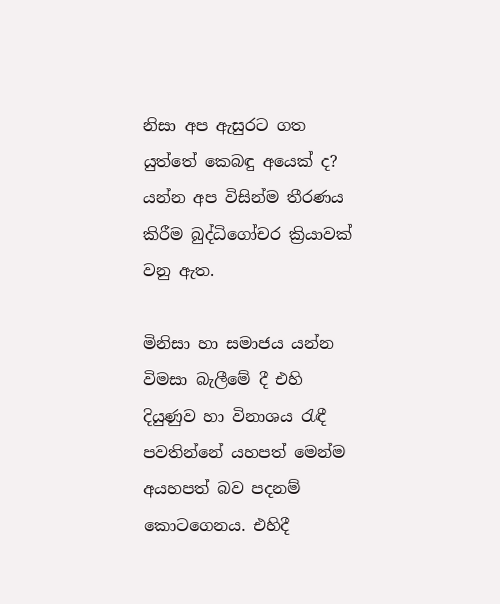නිසා අප ඇසුරට ගත යුත්තේ කෙබඳු අයෙක් ද? යන්න අප විසින්ම තීරණය කිරීම බුද්ධිගෝචර ක්‍රියාවක් වනු ඇත.

මිනිසා හා සමාජය යන්න විමසා බැලීමේ දී එහි දියුණුව හා විනාශය රැඳී පවතින්නේ යහපත් මෙන්ම අයහපත් බව පදනම් කොටගෙනය. එහිදී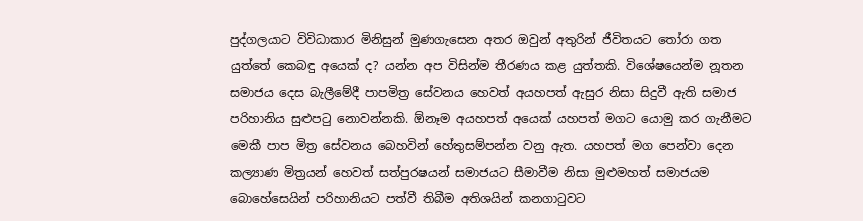පුද්ගලයාට විවිධාකාර මිනිසුන් මුණගැසෙන අතර ඔවුන් අතුරින් ජීවිතයට තෝරා ගත යුත්තේ කෙබඳු අයෙක් ද? යන්න අප විසින්ම තීරණය කළ යුත්තකි. විශේෂයෙන්ම නූතන සමාජය දෙස බැලීමේදී පාපමිත්‍ර සේවනය හෙවත් අයහපත් ඇසුර නිසා සිදුවී ඇති සමාජ පරිහානිය සුළුපටු නොවන්නකි. ඕනෑම අයහපත් අයෙක් යහපත් මගට යොමු කර ගැනීමට මෙකී පාප මිත්‍ර සේවනය බෙහවින් හේතුසම්පන්න වනු ඇත. යහපත් මග පෙන්වා දෙන කල්‍යාණ මිත්‍රයන් හෙවත් සත්පුරෂයන් සමාජයට සීමාවීම නිසා මුළුමහත් සමාජයම බොහේසෙයින් පරිහානියට පත්වී තිබීම අතිශයින් කනගාටුවට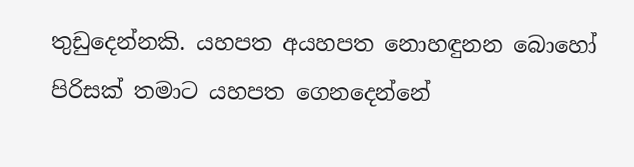තුඩුදෙන්නකි. යහපත අයහපත නොහඳුනන බොහෝ පිරිසක් තමාට යහපත ගෙනදෙන්නේ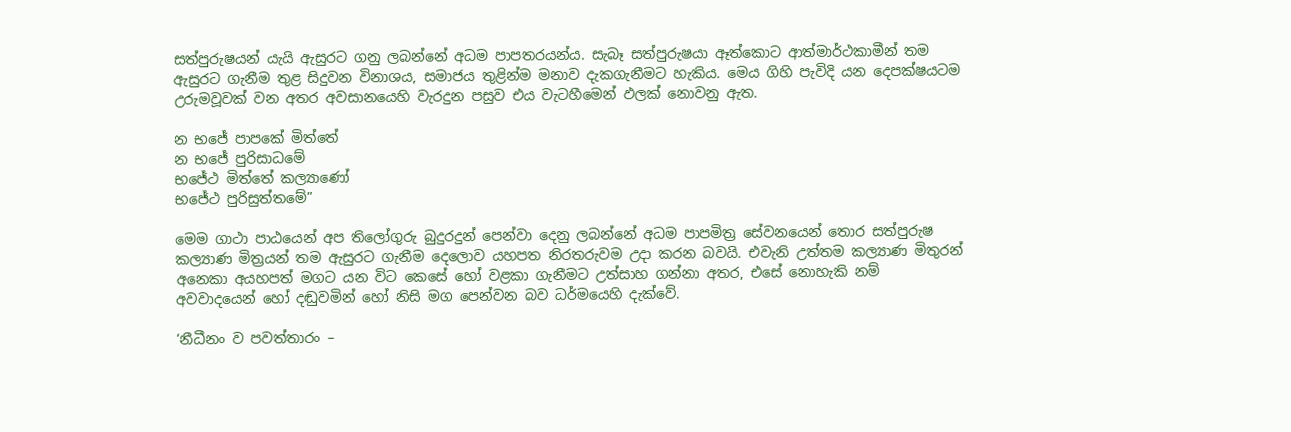සත්පුරුෂයන් යැයි ඇසුරට ගනු ලබන්නේ අධම පාපතරයන්ය. සැබෑ සත්පුරුෂයා ඈත්කොට ආත්මාර්ථකාමීන් තම ඇසුරට ගැනීම තුළ සිදුවන විනාශය, සමාජය තුළින්ම මනාව දැකගැනීමට හැකිය. මෙය ගිහි පැවිදි යන දෙපක්ෂයටම උරුමවූවක් වන අතර අවසානයෙහි වැරදුන පසුව එය වැටහීමෙන් ඵලක් නොවනු ඇත.

න භජේ පාපකේ මිත්තේ
න භජේ පුරිසාධමේ
භජේථ මිත්තේ කල්‍යාණෝ
භජේථ පුරිසුත්තමේ”

මෙම ගාථා පාඨයෙන් අප තිලෝගුරු බුදුරදුන් පෙන්වා දෙනු ලබන්නේ අධම පාපමිත්‍ර සේවනයෙන් තොර සත්පුරුෂ කල්‍යාණ මිත්‍රයන් තම ඇසුරට ගැනීම දෙලොව යහපත නිරතරුවම උදා කරන බවයි. එවැනි උත්තම කල්‍යාණ මිතුරන් අනෙකා අයහපත් මගට යන විට කෙසේ හෝ වළකා ගැනීමට උත්සාහ ගන්නා අතර, එසේ නොහැකි නම් අවවාදයෙන් හෝ දඬුවමින් හෝ නිසි මග පෙන්වන බව ධර්මයෙහි දැක්වේ.

‘නීධීනං ව පවත්තාරං –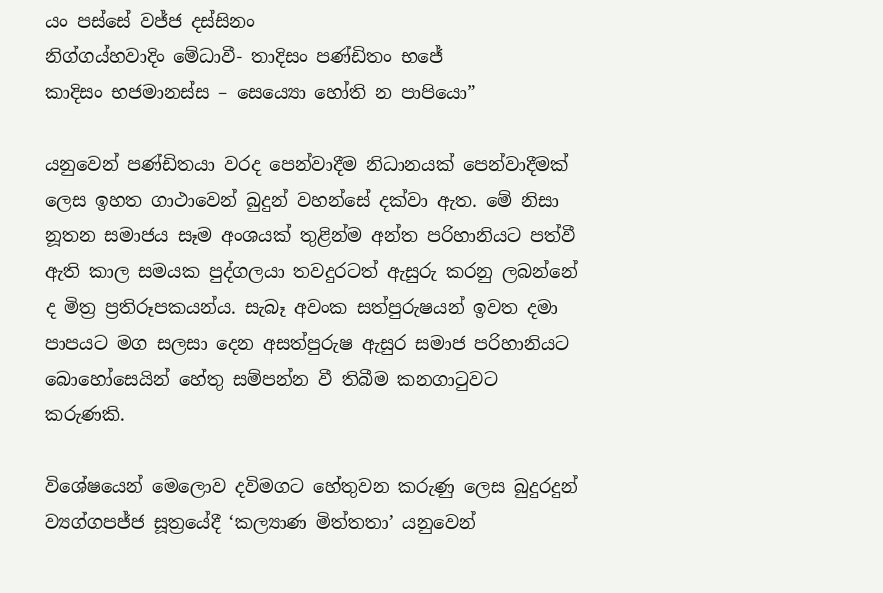යං පස්සේ වජ්ජ දස්සිනං
නිග්ගය්හවාදිං මේධාවී- තාදිසං පණ්ඩිතං භජේ
කාදිසං භජමානස්ස – සෙය්‍යො හෝති න පාපියො”

යනුවෙන් පණ්ඩිතයා වරද පෙන්වාදීම නිධානයක් පෙන්වාදීමක් ලෙස ඉහත ගාථාවෙන් බුදුන් වහන්සේ දක්වා ඇත. මේ නිසා නූතන සමාජය සෑම අංශයක් තුළින්ම අන්ත පරිහානියට පත්වී ඇති කාල සමයක පුද්ගලයා තවදුරටත් ඇසුරු කරනු ලබන්නේ ද මිත්‍ර ප්‍රතිරූපකයන්ය. සැබෑ අවංක සත්පුරුෂයන් ඉවත දමා පාපයට මග සලසා දෙන අසත්පුරුෂ ඇසුර සමාජ පරිහානියට බොහෝසෙයින් හේතු සම්පන්න වී තිබීම කනගාටුවට කරුණකි.

විශේෂයෙන් මෙලොව දවිමගට හේතුවන කරුණු ලෙස බුදුරදුන් ව්‍යග්ගපජ්ජ සූත්‍රයේදී ‘කල්‍යාණ මිත්තතා’ යනුවෙන්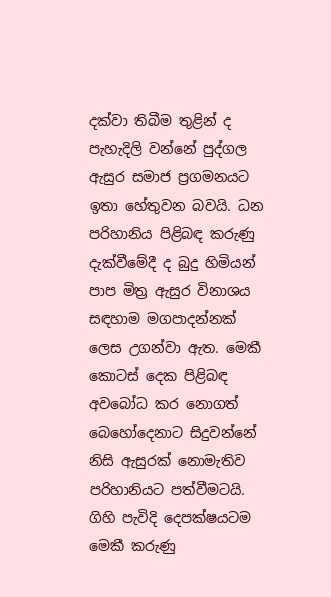දක්වා තිබීම තුළින් ද පැහැදිලි වන්නේ පුද්ගල ඇසුර සමාජ ප්‍රගමනයට ඉතා හේතුවන බවයි. ධන පරිහානිය පිළිබඳ කරුණු දැක්වීමේදී ද බුදු හිමියන් පාප මිත්‍ර ඇසුර විනාශය සඳහාම මගපාදන්නක් ලෙස උගන්වා ඇත. මෙකී කොටස් දෙක පිළිබඳ අවබෝධ කර නොගත් බෙහෝදෙනාට සිදුවන්නේ නිසි ඇසුරක් නොමැතිව පරිහානියට පත්වීමටයි. ගිහි පැවිදි දෙපක්ෂයටම මෙකී කරුණු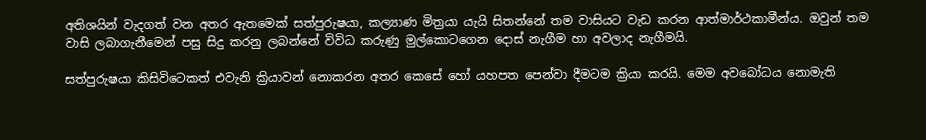අතිශයින් වැදගත් වන අතර ඇතමෙක් සත්පුරුෂයා, කල්‍යාණ මිත්‍රයා යැයි සිතන්නේ තම වාසියට වැඩ කරන ආත්මාර්ථකාමීන්ය. ඔවුන් තම වාසි ලබාගැනීමෙන් පසු සිදු කරනු ලබන්නේ විවිධ කරුණු මුල්කොටගෙන දොස් නැගීම හා අවලාද නැගීමයි.

සත්පුරුෂයා කිසිවිටෙකත් එවැනි ක්‍රියාවන් නොකරන අතර කෙසේ හෝ යහපත පෙන්වා දීමටම ක්‍රියා කරයි. මෙම අවබෝධය නොමැති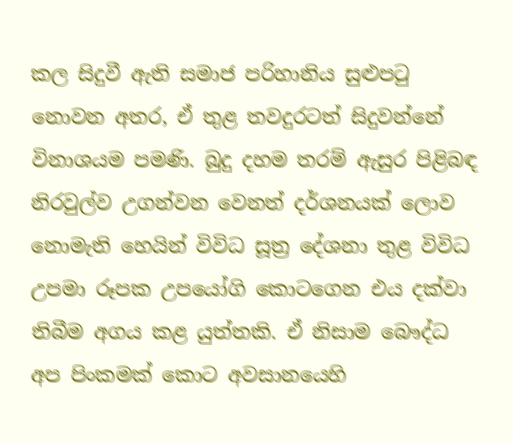කල සිදුවී ඇති සමාජ පරිහානිය සුළුපටු නොවන අතර, ඒ තුළ තවදුරටත් සිදුවන්නේ විනාශයම පමණි. බුදු දහම තරම් ඇසුර පිළිබඳ නිරවුල්ව උගන්වන වෙනත් දර්ශනයක් ලොව නොමැති හෙයින් විවිධ සූත්‍ර දේශනා තුළ විවිධ උපමා රූපක උපයෝගි කොටගෙන එය දක්වා තිබීම අගය කළ යුත්තකි. ඒ නිසාම බෞද්ධ අප පිංකමක් කොට අවසානයෙහි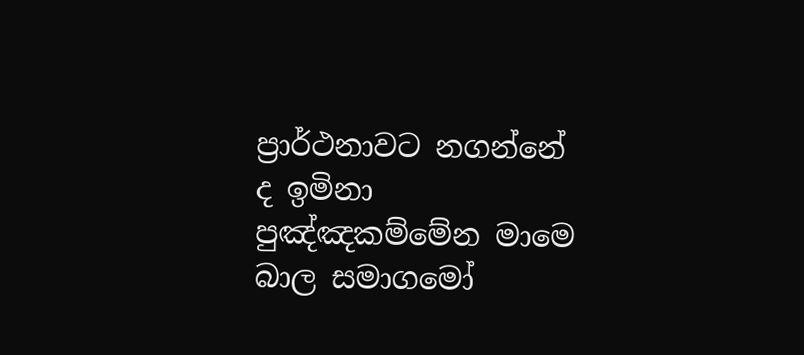ප්‍රාර්ථනාවට නගන්නේ ද ඉමිනා පුඤ්ඤකම්මේන මාමෙ බාල සමාගමෝ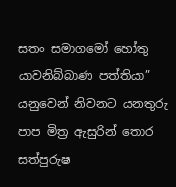සතං සමාගමෝ හෝතු යාවනිබ්බාණ පත්තියා” යනුවෙන් නිවනට යනතුරු පාප මිත්‍ර ඇසුරින් තොර සත්පුරුෂ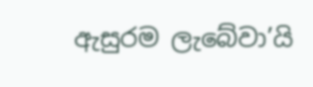ඇසුරම ලැබේවා’යි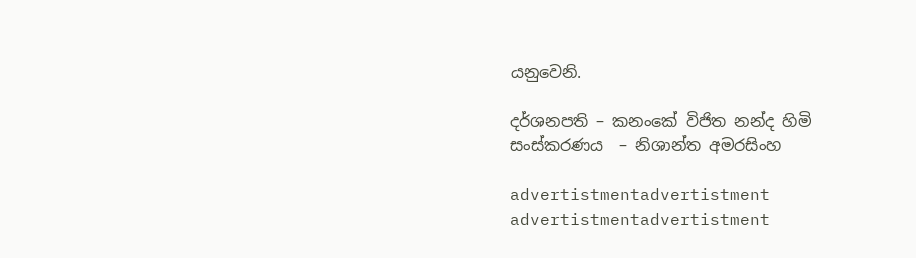යනුවෙනි.

දර්ශනපති – කනංකේ විජිත නන්ද හිමි
සංස්කරණය  – නිශාන්ත අමරසිංහ

advertistmentadvertistment
advertistmentadvertistment